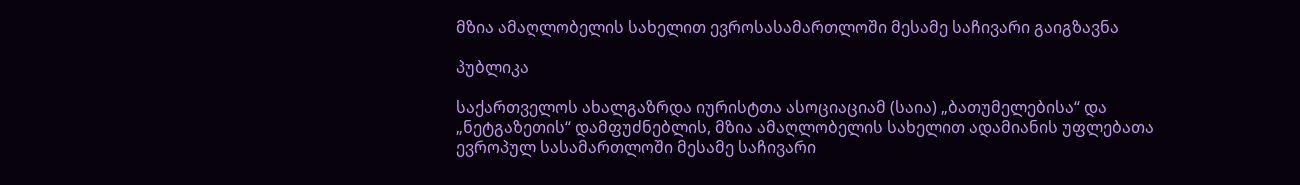მზია ამაღლობელის სახელით ევროსასამართლოში მესამე საჩივარი გაიგზავნა

პუბლიკა

საქართველოს ახალგაზრდა იურისტთა ასოციაციამ (საია) „ბათუმელებისა“ და „ნეტგაზეთის“ დამფუძნებლის, მზია ამაღლობელის სახელით ადამიანის უფლებათა ევროპულ სასამართლოში მესამე საჩივარი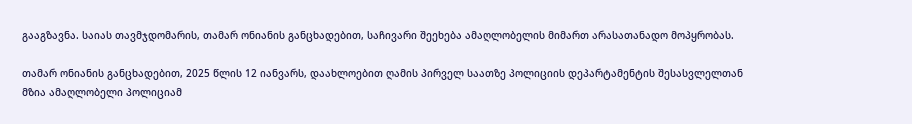გააგზავნა. საიას თავმჯდომარის, თამარ ონიანის განცხადებით, საჩივარი შეეხება ამაღლობელის მიმართ არასათანადო მოპყრობას.

თამარ ონიანის განცხადებით, 2025 წლის 12 იანვარს, დაახლოებით ღამის პირველ საათზე პოლიციის დეპარტამენტის შესასვლელთან მზია ამაღლობელი პოლიციამ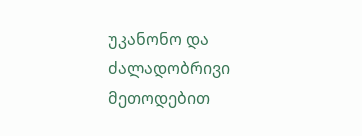უკანონო და ძალადობრივი მეთოდებით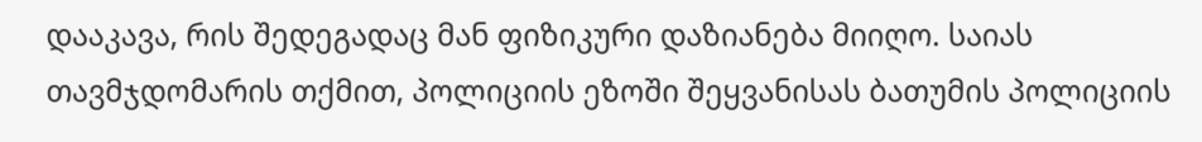დააკავა, რის შედეგადაც მან ფიზიკური დაზიანება მიიღო. საიას თავმჯდომარის თქმით, პოლიციის ეზოში შეყვანისას ბათუმის პოლიციის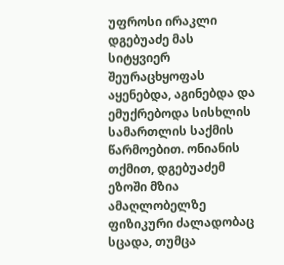უფროსი ირაკლი დგებუაძე მას სიტყვიერ შეურაცხყოფას აყენებდა, აგინებდა და ემუქრებოდა სისხლის სამართლის საქმის წარმოებით. ონიანის თქმით, დგებუაძემ ეზოში მზია ამაღლობელზე ფიზიკური ძალადობაც სცადა, თუმცა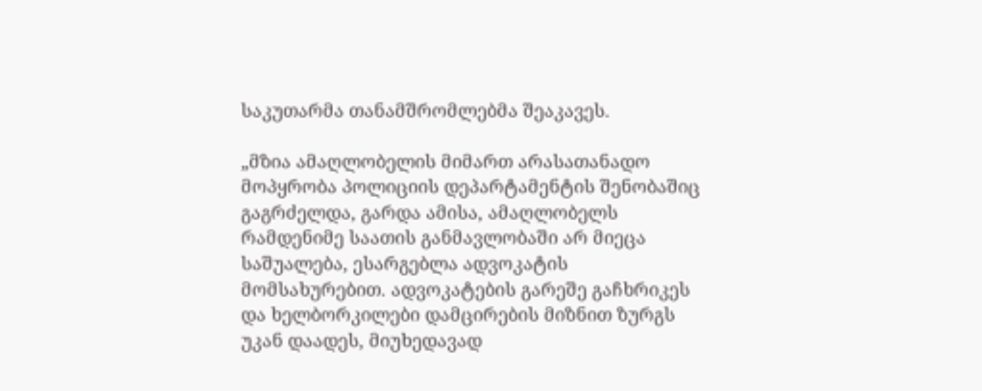საკუთარმა თანამშრომლებმა შეაკავეს.

„მზია ამაღლობელის მიმართ არასათანადო მოპყრობა პოლიციის დეპარტამენტის შენობაშიც გაგრძელდა, გარდა ამისა, ამაღლობელს რამდენიმე საათის განმავლობაში არ მიეცა საშუალება, ესარგებლა ადვოკატის მომსახურებით. ადვოკატების გარეშე გაჩხრიკეს და ხელბორკილები დამცირების მიზნით ზურგს უკან დაადეს, მიუხედავად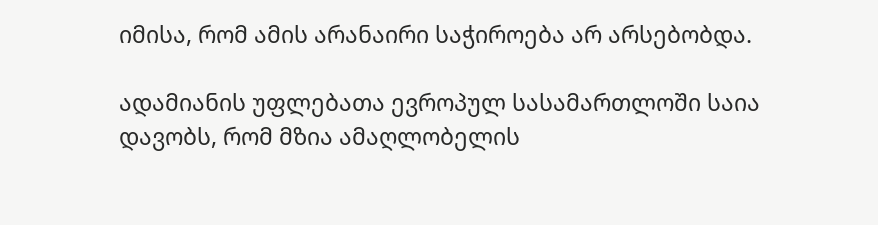იმისა, რომ ამის არანაირი საჭიროება არ არსებობდა.

ადამიანის უფლებათა ევროპულ სასამართლოში საია დავობს, რომ მზია ამაღლობელის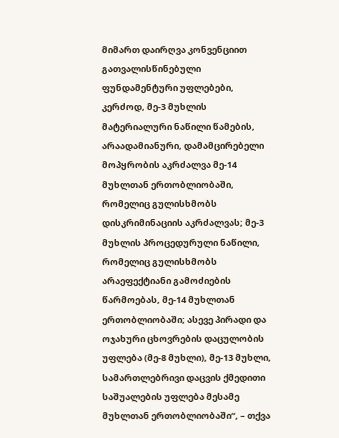მიმართ დაირღვა კონვენციით გათვალისწინებული ფუნდამენტური უფლებები, კერძოდ, მე-3 მუხლის მატერიალური ნაწილი წამების, არაადამიანური, დამამცირებელი მოპყრობის აკრძალვა მე-14 მუხლთან ერთობლიობაში, რომელიც გულისხმობს დისკრიმინაციის აკრძალვას; მე-3 მუხლის პროცედურული ნაწილი, რომელიც გულისხმობს არაეფექტიანი გამოძიების წარმოებას, მე-14 მუხლთან ერთობლიობაში; ასევე პირადი და ოჯახური ცხოვრების დაცულობის უფლება (მე-8 მუხლი), მე-13 მუხლი, სამართლებრივი დაცვის ქმედითი საშუალების უფლება მესამე მუხლთან ერთობლიობაში“, – თქვა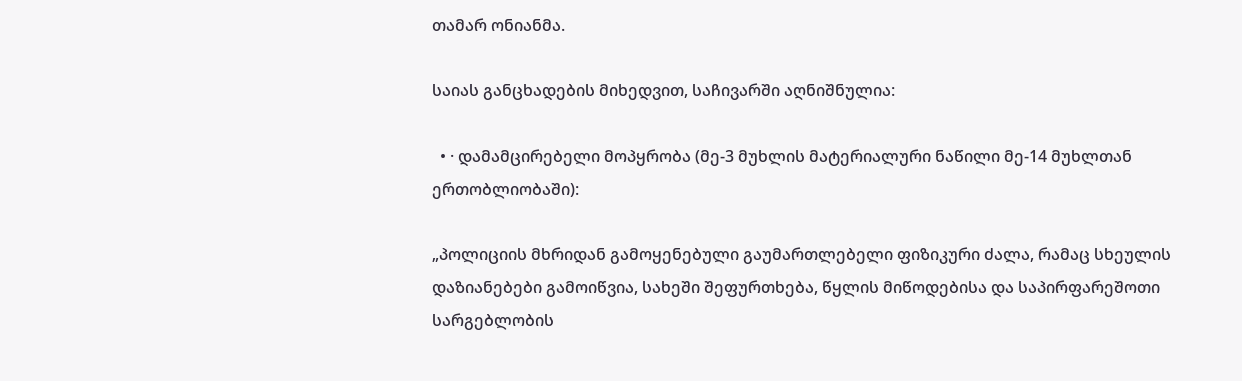თამარ ონიანმა.

საიას განცხადების მიხედვით, საჩივარში აღნიშნულია:

  • · დამამცირებელი მოპყრობა (მე-3 მუხლის მატერიალური ნაწილი მე-14 მუხლთან ერთობლიობაში):

„პოლიციის მხრიდან გამოყენებული გაუმართლებელი ფიზიკური ძალა, რამაც სხეულის დაზიანებები გამოიწვია, სახეში შეფურთხება, წყლის მიწოდებისა და საპირფარეშოთი სარგებლობის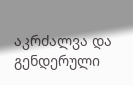აკრძალვა და გენდერული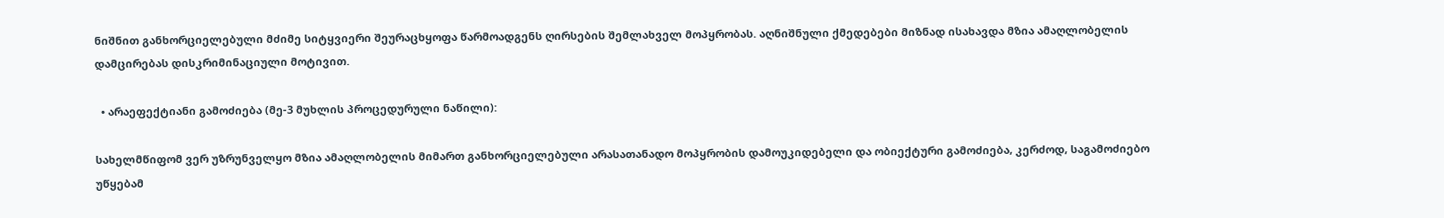ნიშნით განხორციელებული მძიმე სიტყვიერი შეურაცხყოფა წარმოადგენს ღირსების შემლახველ მოპყრობას. აღნიშნული ქმედებები მიზნად ისახავდა მზია ამაღლობელის დამცირებას დისკრიმინაციული მოტივით.

  • არაეფექტიანი გამოძიება (მე-3 მუხლის პროცედურული ნაწილი):

სახელმწიფომ ვერ უზრუნველყო მზია ამაღლობელის მიმართ განხორციელებული არასათანადო მოპყრობის დამოუკიდებელი და ობიექტური გამოძიება, კერძოდ, საგამოძიებო უწყებამ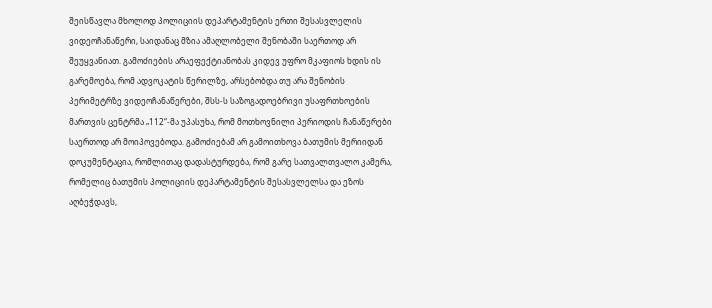შეისწავლა მხოლოდ პოლიციის დეპარტამენტის ერთი შესასვლელის ვიდეოჩანაწერი, საიდანაც მზია ამაღლობელი შენობაში საერთოდ არ შეუყვანიათ. გამოძიების არაეფექტიანობას კიდევ უფრო მკაფიოს ხდის ის გარემოება, რომ ადვოკატის წერილზე, არსებობდა თუ არა შენობის პერიმეტრზე ვიდეოჩანაწერები, შსს-ს საზოგადოებრივი უსაფრთხოების მართვის ცენტრმა „112“-მა უპასუხა, რომ მოთხოვნილი პერიოდის ჩანაწერები საერთოდ არ მოიპოვებოდა. გამოძიებამ არ გამოითხოვა ბათუმის მერიიდან დოკუმენტაცია, რომლითაც დადასტურდება, რომ გარე სათვალთვალო კამერა, რომელიც ბათუმის პოლიციის დეპარტამენტის შესასვლელსა და ეზოს აღბეჭდავს,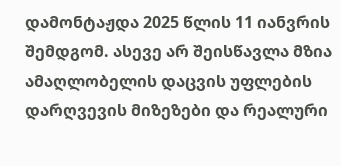დამონტაჟდა 2025 წლის 11 იანვრის შემდგომ. ასევე არ შეისწავლა მზია ამაღლობელის დაცვის უფლების დარღვევის მიზეზები და რეალური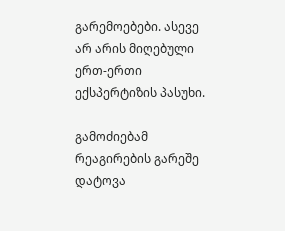გარემოებები. ასევე არ არის მიღებული ერთ-ერთი ექსპერტიზის პასუხი.

გამოძიებამ რეაგირების გარეშე დატოვა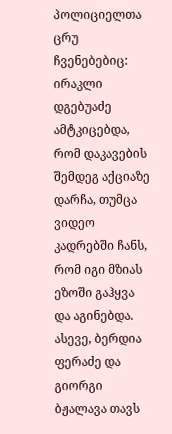პოლიციელთა ცრუ ჩვენებებიც: ირაკლი დგებუაძე ამტკიცებდა, რომ დაკავების შემდეგ აქციაზე დარჩა, თუმცა ვიდეო კადრებში ჩანს, რომ იგი მზიას ეზოში გაჰყვა და აგინებდა. ასევე, ბერდია ფერაძე და გიორგი ბჟალავა თავს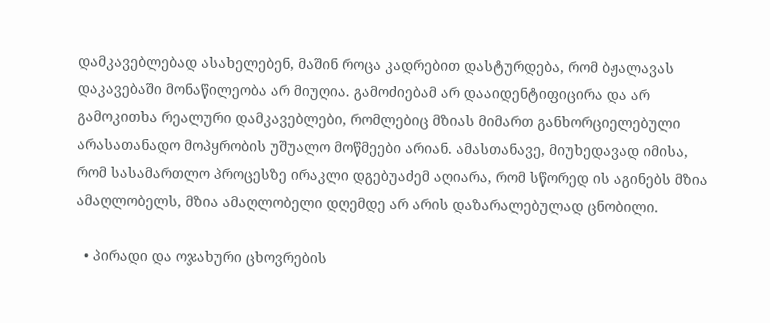დამკავებლებად ასახელებენ, მაშინ როცა კადრებით დასტურდება, რომ ბჟალავას დაკავებაში მონაწილეობა არ მიუღია. გამოძიებამ არ დააიდენტიფიცირა და არ გამოკითხა რეალური დამკავებლები, რომლებიც მზიას მიმართ განხორციელებული არასათანადო მოპყრობის უშუალო მოწმეები არიან. ამასთანავე, მიუხედავად იმისა, რომ სასამართლო პროცესზე ირაკლი დგებუაძემ აღიარა, რომ სწორედ ის აგინებს მზია ამაღლობელს, მზია ამაღლობელი დღემდე არ არის დაზარალებულად ცნობილი.

  • პირადი და ოჯახური ცხოვრების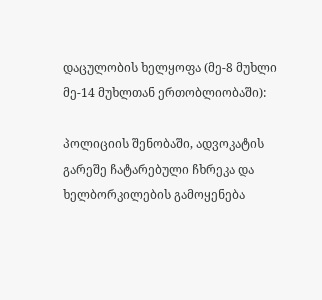დაცულობის ხელყოფა (მე-8 მუხლი მე-14 მუხლთან ერთობლიობაში):

პოლიციის შენობაში, ადვოკატის გარეშე ჩატარებული ჩხრეკა და ხელბორკილების გამოყენება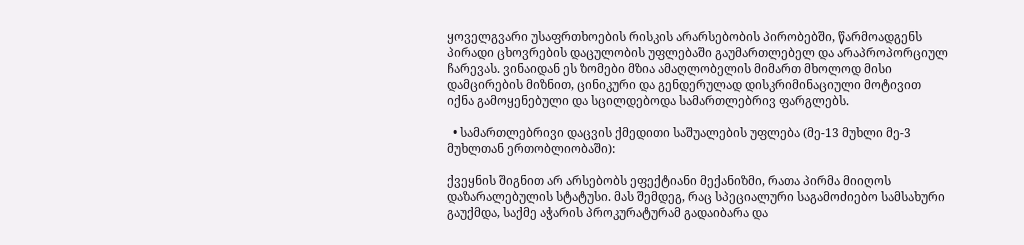ყოველგვარი უსაფრთხოების რისკის არარსებობის პირობებში, წარმოადგენს პირადი ცხოვრების დაცულობის უფლებაში გაუმართლებელ და არაპროპორციულ ჩარევას. ვინაიდან ეს ზომები მზია ამაღლობელის მიმართ მხოლოდ მისი დამცირების მიზნით, ცინიკური და გენდერულად დისკრიმინაციული მოტივით იქნა გამოყენებული და სცილდებოდა სამართლებრივ ფარგლებს.

  • სამართლებრივი დაცვის ქმედითი საშუალების უფლება (მე-13 მუხლი მე-3 მუხლთან ერთობლიობაში):

ქვეყნის შიგნით არ არსებობს ეფექტიანი მექანიზმი, რათა პირმა მიიღოს დაზარალებულის სტატუსი. მას შემდეგ, რაც სპეციალური საგამოძიებო სამსახური გაუქმდა, საქმე აჭარის პროკურატურამ გადაიბარა და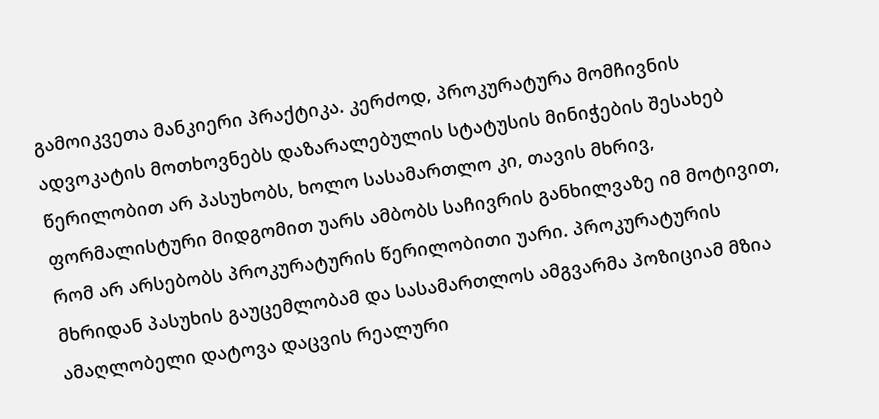გამოიკვეთა მანკიერი პრაქტიკა. კერძოდ, პროკურატურა მომჩივნის ადვოკატის მოთხოვნებს დაზარალებულის სტატუსის მინიჭების შესახებ წერილობით არ პასუხობს, ხოლო სასამართლო კი, თავის მხრივ, ფორმალისტური მიდგომით უარს ამბობს საჩივრის განხილვაზე იმ მოტივით, რომ არ არსებობს პროკურატურის წერილობითი უარი. პროკურატურის მხრიდან პასუხის გაუცემლობამ და სასამართლოს ამგვარმა პოზიციამ მზია ამაღლობელი დატოვა დაცვის რეალური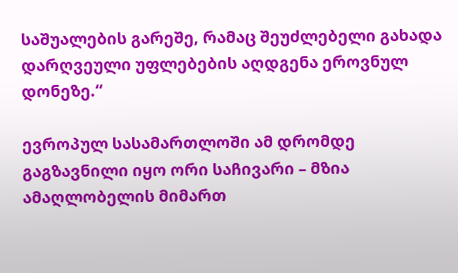საშუალების გარეშე, რამაც შეუძლებელი გახადა დარღვეული უფლებების აღდგენა ეროვნულ დონეზე.“

ევროპულ სასამართლოში ამ დრომდე გაგზავნილი იყო ორი საჩივარი – მზია ამაღლობელის მიმართ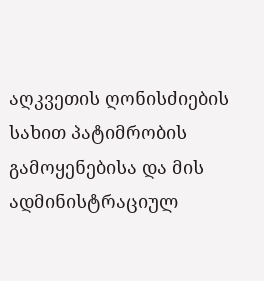აღკვეთის ღონისძიების სახით პატიმრობის გამოყენებისა და მის ადმინისტრაციულ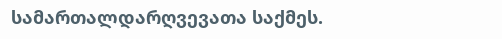სამართალდარღვევათა საქმეს.